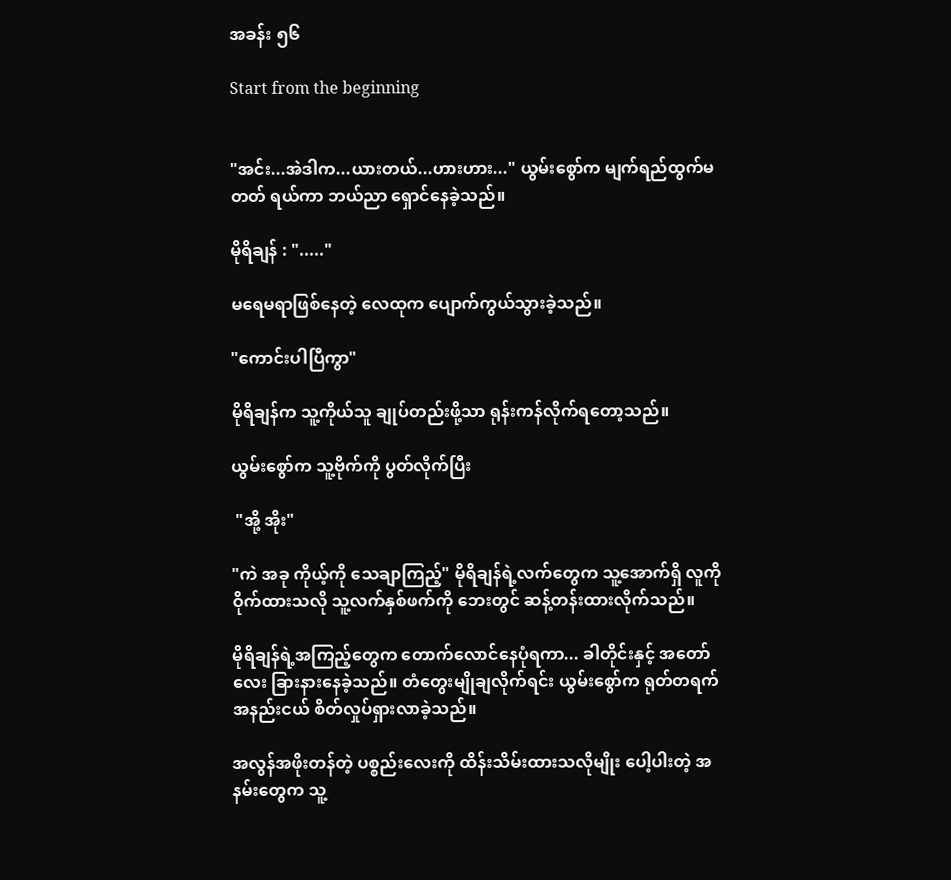အခန်း ၅၆

Start from the beginning


"အင်း...အဲဒါက...ယားတယ်...ဟားဟား..." ယွမ်းစွော်က မျက်ရည်ထွက်မတတ် ရယ်ကာ ဘယ်ညာ ရှောင်နေခဲ့သည်။

မိုရိချန် : "....."

မရေမရာဖြစ်နေတဲ့ လေထုက ပျောက်ကွယ်သွားခဲ့သည်။

"ကောင်းပါပြီကွာ"

မိုရိချန်က သူ့ကိုယ်သူ ချုပ်တည်းဖို့သာ ရုန်းကန်လိုက်ရတော့သည်။

ယွမ်းစွော်က သူ့ဗိုက်ကို ပွတ်လိုက်ပြီး

 "အို့ အိုး"

"ကဲ အခု ကိုယ့်ကို သေချာကြည့်" မိုရိချန်ရဲ့လက်တွေက သူ့အောက်ရှိ လူကို ဝိုက်ထားသလို သူ့လက်နှစ်ဖက်ကို ဘေးတွင် ဆန့်တန်းထားလိုက်သည်။

မိုရိချန်ရဲ့အကြည့်တွေက တောက်လောင်နေပုံရကာ... ခါတိုင်းနှင့် အတော်လေး ခြားနားနေခဲ့သည်။ တံတွေးမျိုချလိုက်ရင်း ယွမ်းစွော်က ရုတ်တရက် အနည်းငယ် စိတ်လှုပ်ရှားလာခဲ့သည်။

အလွန်အဖိုးတန်တဲ့ ပစ္စည်းလေးကို ထိန်းသိမ်းထားသလိုမျိုး ပေါ့ပါးတဲ့ အနမ်းတွေက သူ့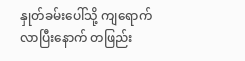နှုတ်ခမ်းပေါ်သို့ ကျရောက်လာပြီးနောက် တဖြည်း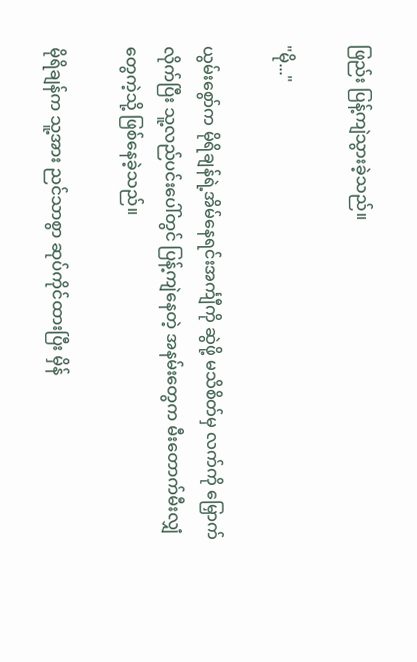ဖြည်း ပြန့်ကျဲသွားခဲ့သည်။

"မို..."

ယွမ်းစွော်က မိုရိချန်ရဲ့အိမ်နေရင်းအင်္ကျီကို ဆွဲဖို့ မသိစိတ်မှ လက်ကို မြှောက်လိုက်ပြီး သူ့လည်ပင်းပေါ်တွင် ပြန့်ကျဲနေတဲ့ အနမ်းတွေက မီးတောက်မီးလျှံတွေကဲ့သို့ ဖြစ်နေခဲ့သည်။

မိုရိချန်က သူ့အား ညင်သာစွာ ဆုပ်ကိုင်ထားပြီး မှိန်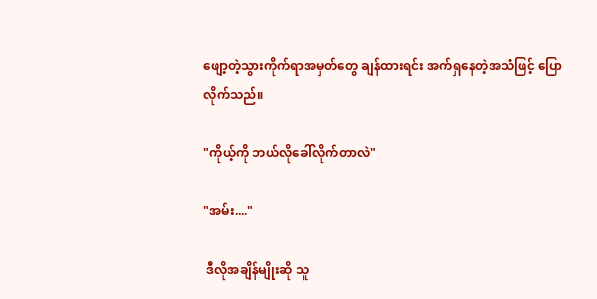ဖျော့တဲ့သွားကိုက်ရာအမှတ်တွေ ချန်ထားရင်း အက်ရှနေတဲ့အသံဖြင့် ပြောလိုက်သည်။

"ကိုယ့်ကို ဘယ်လိုခေါ်လိုက်တာလဲ"

"အမ်း...."

 ဒီလိုအချိန်မျိုးဆို သူ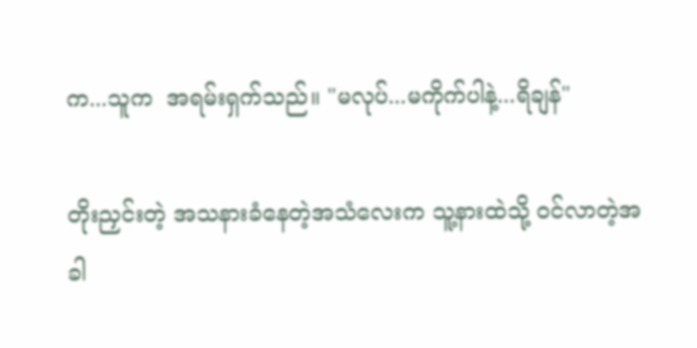က...သူက  အရမ်းရှက်သည်။ "မလုပ်...မကိုက်ပါနဲ့...ရိချန်"

တိုးညှင်းတဲ့ အသနားခံနေတဲ့အသံလေးက သူ့နားထဲသို့ ဝင်လာတဲ့အခါ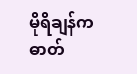မိုရိချန်က ဓာတ်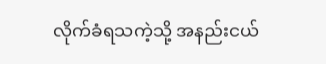လိုက်ခံရသကဲ့သို့ အနည်းငယ်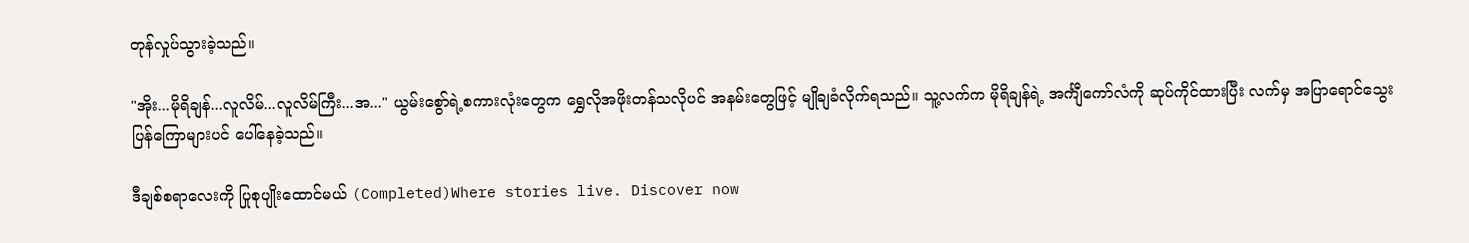တုန်လှုပ်သွားခဲ့သည်။

"အိုး...မိုရိချန်...လူလိမ်...လူလိမ်ကြီး...အ..." ယွမ်းစွော်ရဲ့စကားလုံးတွေက ရွှေလိုအဖိုးတန်သလိုပင် အနမ်းတွေဖြင့် မျိုချခံလိုက်ရသည်။ သူ့လက်က မိုရိချန်ရဲ့ အင်္ကျီကော်လံကို ဆုပ်ကိုင်ထားပြီး လက်မှ အပြာရောင်သွေးပြန်ကြောများပင် ပေါ်နေခဲ့သည်။

ဒီချစ်စရာလေးကို ပြုစုပျိုးထောင်မယ် (Completed)Where stories live. Discover now